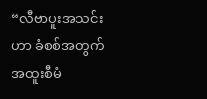“လီဗာပူးအသင်းဟာ ခံစစ်အတွက် အထူးစီမံ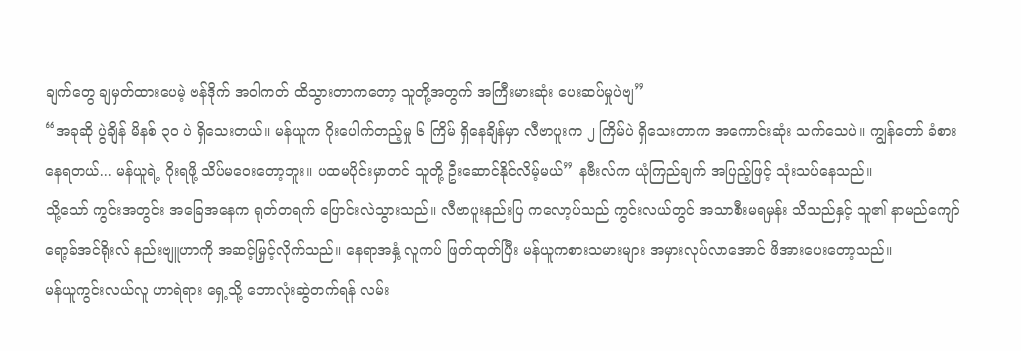ချက်တွေ ချမှတ်ထားပေမဲ့ ဗန်ဒိုက် အဝါကတ် ထိသွားတာကတော့ သူတို့အတွက် အကြီးမားဆုံး ပေးဆပ်မှုပဲဗျ”
“အခုဆို ပွဲချိန် မိနစ် ၃၀ ပဲ ရှိသေးတယ်။ မန်ယူက ဂိုးပေါက်တည့်မှု ၆ ကြိမ် ရှိနေချိန်မှာ လီဗာပူးက ၂ ကြိမ်ပဲ ရှိသေးတာက အကောင်းဆုံး သက်သေပဲ။ ကျွန်တော် ခံစားနေရတယ်... မန်ယူရဲ့ ဂိုးရဖို့ သိပ်မဝေးတော့ဘူး။ ပထမပိုင်းမှာတင် သူတို့ ဦးဆောင်နိုင်လိမ့်မယ်” နဗီးလ်က ယုံကြည်ချက် အပြည့်ဖြင့် သုံးသပ်နေသည်။
သို့သော် ကွင်းအတွင်း အခြေအနေက ရုတ်တရက် ပြောင်းလဲသွားသည်။ လီဗာပူးနည်းပြ ကလော့ပ်သည် ကွင်းလယ်တွင် အသာစီးမရမှန်း သိသည်နှင့် သူ၏ နာမည်ကျော် ရော့ခ်အင်ရိုးလ် နည်းဗျူဟာကို အဆင့်မြှင့်လိုက်သည်။ နေရာအနှံ့ လူကပ် ဖြတ်ထုတ်ပြီး မန်ယူကစားသမားများ အမှားလုပ်လာအောင် ဖိအားပေးတော့သည်။
မန်ယူကွင်းလယ်လူ ဟာရဲရား ရှေ့သို့ ဘောလုံးဆွဲတက်ရန် လမ်း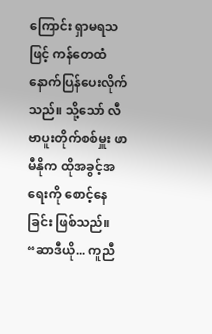ကြောင်း ရှာမရသဖြင့် ကန်တေထံ နောက်ပြန်ပေးလိုက်သည်။ သို့သော် လီဗာပူးတိုက်စစ်မှူး ဖာမီနိုက ထိုအခွင့်အရေးကို စောင့်နေခြင်း ဖြစ်သည်။
“ဆာဒီယို... ကူညီ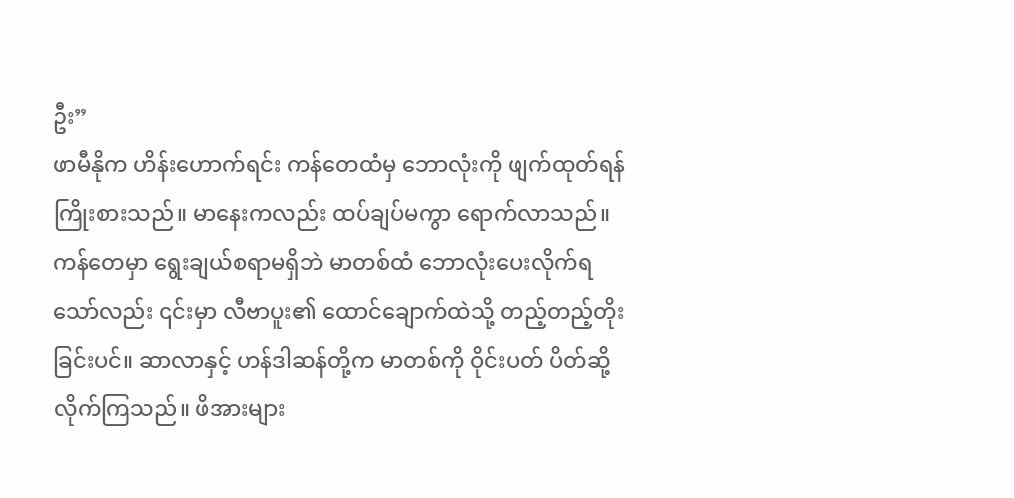ဦး”
ဖာမီနိုက ဟိန်းဟောက်ရင်း ကန်တေထံမှ ဘောလုံးကို ဖျက်ထုတ်ရန် ကြိုးစားသည်။ မာနေးကလည်း ထပ်ချပ်မကွာ ရောက်လာသည်။
ကန်တေမှာ ရွေးချယ်စရာမရှိဘဲ မာတစ်ထံ ဘောလုံးပေးလိုက်ရသော်လည်း ၎င်းမှာ လီဗာပူး၏ ထောင်ချောက်ထဲသို့ တည့်တည့်တိုးခြင်းပင်။ ဆာလာနှင့် ဟန်ဒါဆန်တို့က မာတစ်ကို ဝိုင်းပတ် ပိတ်ဆို့လိုက်ကြသည်။ ဖိအားများ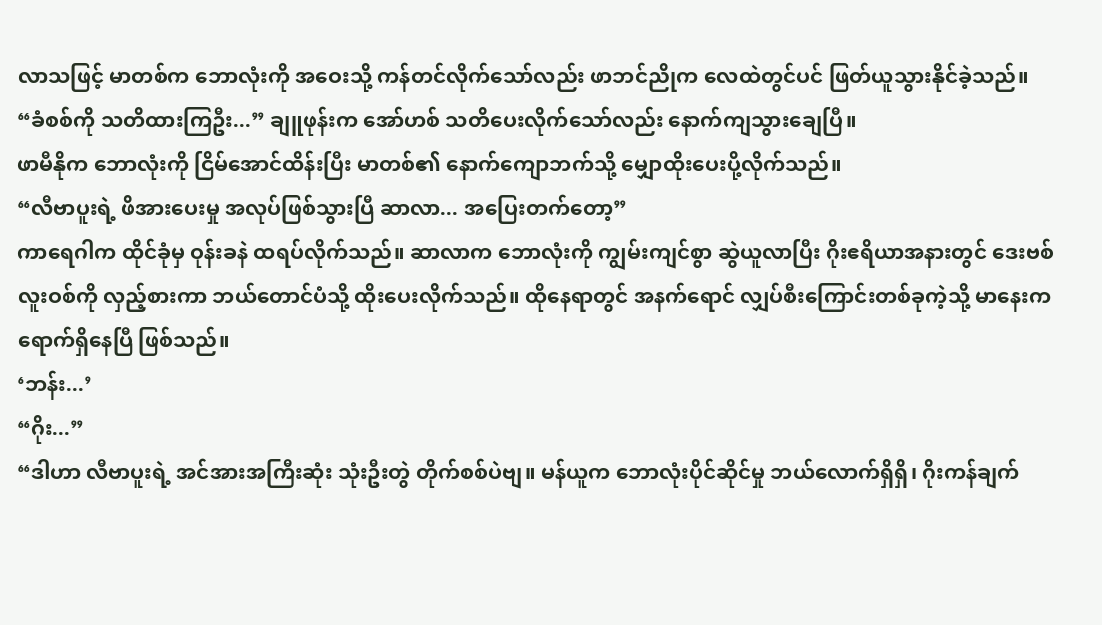လာသဖြင့် မာတစ်က ဘောလုံးကို အဝေးသို့ ကန်တင်လိုက်သော်လည်း ဖာဘင်ညိုက လေထဲတွင်ပင် ဖြတ်ယူသွားနိုင်ခဲ့သည်။
“ခံစစ်ကို သတိထားကြဦး...” ချူဖုန်းက အော်ဟစ် သတိပေးလိုက်သော်လည်း နောက်ကျသွားချေပြီ။
ဖာမီနိုက ဘောလုံးကို ငြိမ်အောင်ထိန်းပြီး မာတစ်၏ နောက်ကျောဘက်သို့ မျှောထိုးပေးပို့လိုက်သည်။
“လီဗာပူးရဲ့ ဖိအားပေးမှု အလုပ်ဖြစ်သွားပြီ ဆာလာ... အပြေးတက်တော့”
ကာရေဂါက ထိုင်ခုံမှ ဝုန်းခနဲ ထရပ်လိုက်သည်။ ဆာလာက ဘောလုံးကို ကျွမ်းကျင်စွာ ဆွဲယူလာပြီး ဂိုးဧရိယာအနားတွင် ဒေးဗစ်လူးဝစ်ကို လှည့်စားကာ ဘယ်တောင်ပံသို့ ထိုးပေးလိုက်သည်။ ထိုနေရာတွင် အနက်ရောင် လျှပ်စီးကြောင်းတစ်ခုကဲ့သို့ မာနေးက ရောက်ရှိနေပြီ ဖြစ်သည်။
‘ဘန်း...’
“ဂိုး...”
“ဒါဟာ လီဗာပူးရဲ့ အင်အားအကြီးဆုံး သုံးဦးတွဲ တိုက်စစ်ပဲဗျ။ မန်ယူက ဘောလုံးပိုင်ဆိုင်မှု ဘယ်လောက်ရှိရှိ၊ ဂိုးကန်ချက်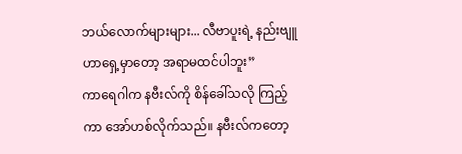ဘယ်လောက်များများ... လီဗာပူးရဲ့ နည်းဗျူဟာရှေ့မှာတော့ အရာမထင်ပါဘူး”
ကာရေဂါက နဗီးလ်ကို စိန်ခေါ်သလို ကြည့်ကာ အော်ဟစ်လိုက်သည်။ နဗီးလ်ကတော့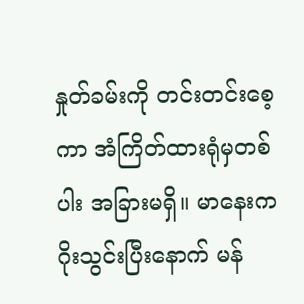နှုတ်ခမ်းကို တင်းတင်းစေ့ကာ အံကြိတ်ထားရုံမှတစ်ပါး အခြားမရှိ။ မာနေးက ဂိုးသွင်းပြီးနောက် မန်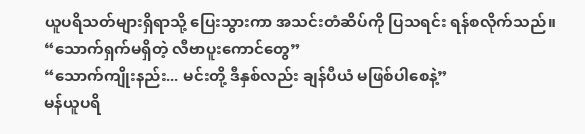ယူပရိသတ်များရှိရာသို့ ပြေးသွားကာ အသင်းတံဆိပ်ကို ပြသရင်း ရန်စလိုက်သည်။
“သောက်ရှက်မရှိတဲ့ လီဗာပူးကောင်တွေ”
“သောက်ကျိုးနည်း... မင်းတို့ ဒီနှစ်လည်း ချန်ပီယံ မဖြစ်ပါစေနဲ့”
မန်ယူပရိ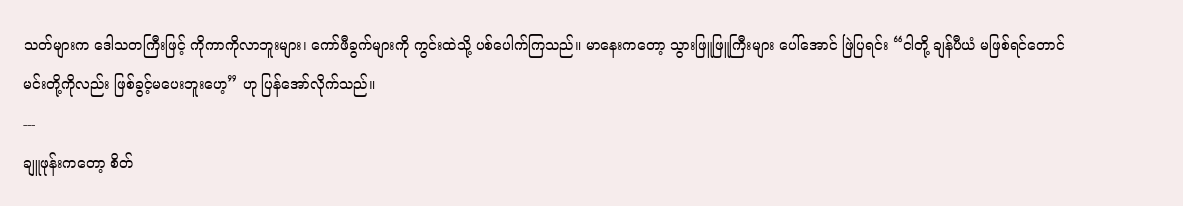သတ်များက ဒေါသတကြီးဖြင့် ကိုကာကိုလာဘူးများ၊ ကော်ဖီခွက်များကို ကွင်းထဲသို့ ပစ်ပေါက်ကြသည်။ မာနေးကတော့ သွားဖြူဖြူကြီးများ ပေါ်အောင် ဖြဲပြရင်း “ငါတို့ ချန်ပီယံ မဖြစ်ရင်တောင် မင်းတို့ကိုလည်း ဖြစ်ခွင့်မပေးဘူးဟေ့” ဟု ပြန်အော်လိုက်သည်။
---
ချူဖုန်းကတော့ စိတ်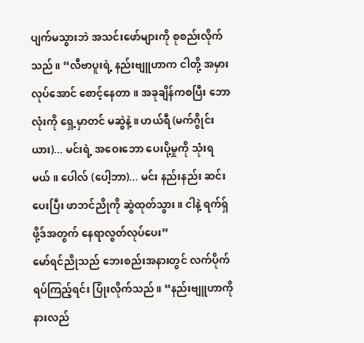ပျက်မသွားဘဲ အသင်းဖော်များကို စုစည်းလိုက်သည်။ “လီဗာပူးရဲ့ နည်းဗျူဟာက ငါတို့ အမှားလုပ်အောင် စောင့်နေတာ။ အခုချိန်ကစပြီး ဘောလုံးကို ရှေ့မှာတင် မဆွဲနဲ့။ ဟယ်ရီ (မက်ဂွိုင်းယား)... မင်းရဲ့ အဝေးဘော ပေးပို့မှုကို သုံးရမယ်။ ပေါလ် (ပေါ့ဘာ)... မင်း နည်းနည်း ဆင်းပေးပြီး ဖာဘင်ညိုကို ဆွဲထုတ်သွား။ ငါနဲ့ ရက်ရှ်ဖို့ဒ်အတွက် နေရာလွတ်လုပ်ပေး”
မော်ရင်ညိုသည် ဘေးစည်းအနားတွင် လက်ပိုက်ရပ်ကြည့်ရင်း ပြုံးလိုက်သည်။ “နည်းဗျူဟာကို နားလည်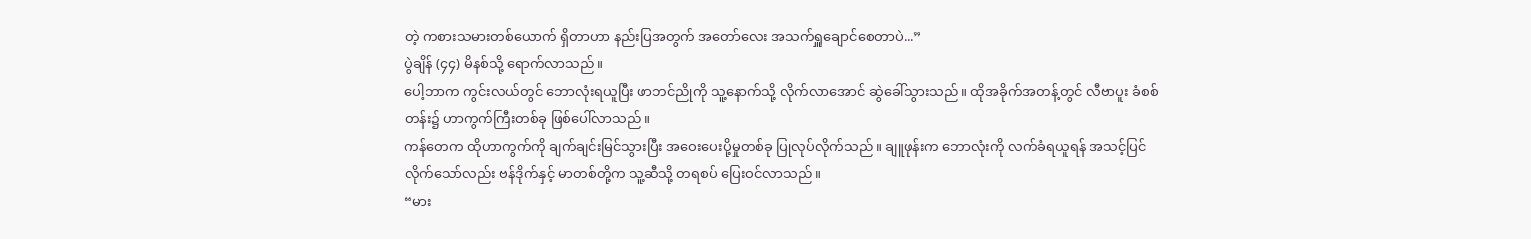တဲ့ ကစားသမားတစ်ယောက် ရှိတာဟာ နည်းပြအတွက် အတော်လေး အသက်ရှူချောင်စေတာပဲ...”
ပွဲချိန် (၄၄) မိနစ်သို့ ရောက်လာသည်။
ပေါ့ဘာက ကွင်းလယ်တွင် ဘောလုံးရယူပြီး ဖာဘင်ညိုကို သူ့နောက်သို့ လိုက်လာအောင် ဆွဲခေါ်သွားသည်။ ထိုအခိုက်အတန့်တွင် လီဗာပူး ခံစစ်တန်း၌ ဟာကွက်ကြီးတစ်ခု ဖြစ်ပေါ်လာသည်။
ကန်တေက ထိုဟာကွက်ကို ချက်ချင်းမြင်သွားပြီး အဝေးပေးပို့မှုတစ်ခု ပြုလုပ်လိုက်သည်။ ချူဖုန်းက ဘောလုံးကို လက်ခံရယူရန် အသင့်ပြင်လိုက်သော်လည်း ဗန်ဒိုက်နှင့် မာတစ်တို့က သူ့ဆီသို့ တရစပ် ပြေးဝင်လာသည်။
“မား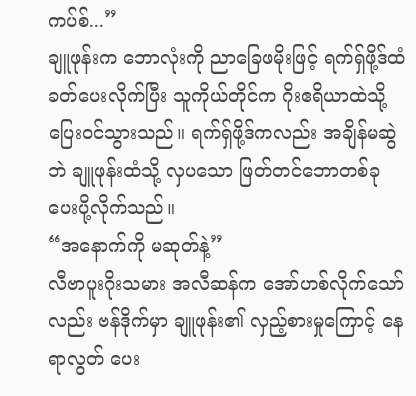ကပ်စ်...”
ချူဖုန်းက ဘောလုံးကို ညာခြေဖမိုးဖြင့် ရက်ရှ်ဖို့ဒ်ထံ ခတ်ပေးလိုက်ပြီး သူကိုယ်တိုင်က ဂိုးဧရိယာထဲသို့ ပြေးဝင်သွားသည်။ ရက်ရှ်ဖို့ဒ်ကလည်း အချိန်မဆွဲဘဲ ချူဖုန်းထံသို့ လှပသော ဖြတ်တင်ဘောတစ်ခု ပေးပို့လိုက်သည်။
“အနောက်ကို မဆုတ်နဲ့”
လီဗာပူးဂိုးသမား အလီဆန်က အော်ဟစ်လိုက်သော်လည်း ဗန်ဒိုက်မှာ ချူဖုန်း၏ လှည့်စားမှုကြောင့် နေရာလွတ် ပေး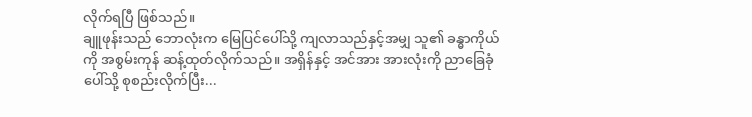လိုက်ရပြီ ဖြစ်သည်။
ချူဖုန်းသည် ဘောလုံးက မြေပြင်ပေါ်သို့ ကျလာသည်နှင့်အမျှ သူ၏ ခန္ဓာကိုယ်ကို အစွမ်းကုန် ဆန့်ထုတ်လိုက်သည်။ အရှိန်နှင့် အင်အား အားလုံးကို ညာခြေခုံပေါ်သို့ စုစည်းလိုက်ပြီး...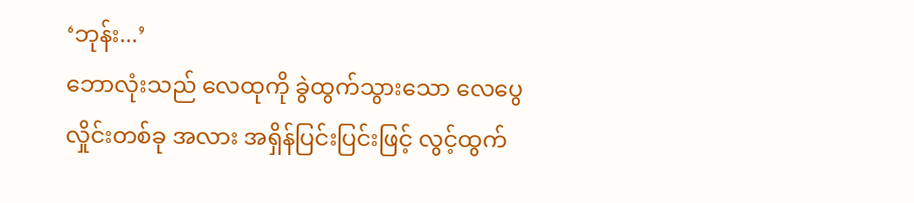‘ဘုန်း...’
ဘောလုံးသည် လေထုကို ခွဲထွက်သွားသော လေပွေလှိုင်းတစ်ခု အလား အရှိန်ပြင်းပြင်းဖြင့် လွင့်ထွက်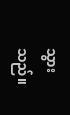သွားသည်။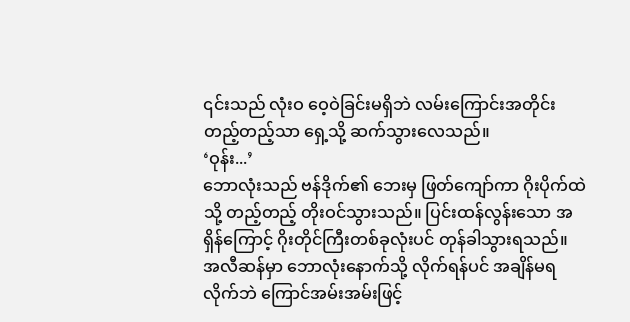၎င်းသည် လုံးဝ ဝေ့ဝဲခြင်းမရှိဘဲ လမ်းကြောင်းအတိုင်း တည့်တည့်သာ ရှေ့သို့ ဆက်သွားလေသည်။
‘ဝုန်း...’
ဘောလုံးသည် ဗန်ဒိုက်၏ ဘေးမှ ဖြတ်ကျော်ကာ ဂိုးပိုက်ထဲသို့ တည့်တည့် တိုးဝင်သွားသည်။ ပြင်းထန်လွန်းသော အရှိန်ကြောင့် ဂိုးတိုင်ကြီးတစ်ခုလုံးပင် တုန်ခါသွားရသည်။
အလီဆန်မှာ ဘောလုံးနောက်သို့ လိုက်ရန်ပင် အချိန်မရလိုက်ဘဲ ကြောင်အမ်းအမ်းဖြင့်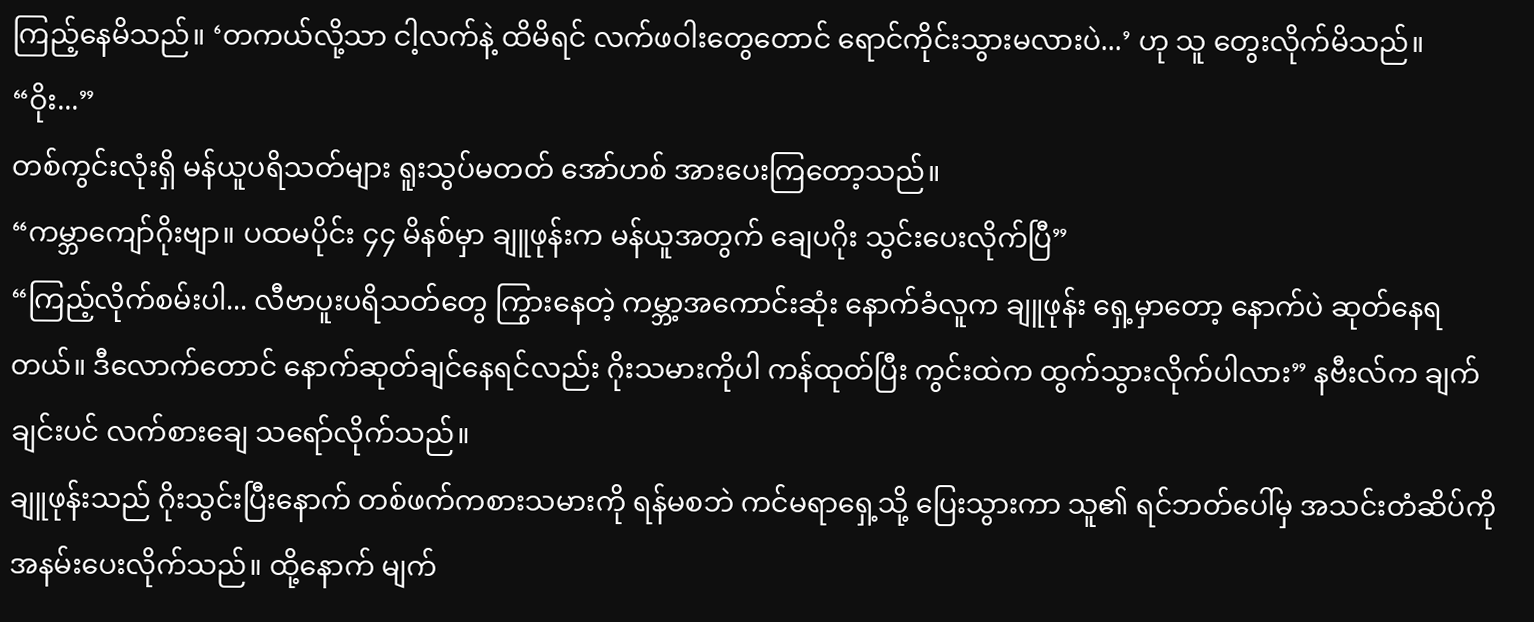ကြည့်နေမိသည်။ ‘တကယ်လို့သာ ငါ့လက်နဲ့ ထိမိရင် လက်ဖဝါးတွေတောင် ရောင်ကိုင်းသွားမလားပဲ...’ ဟု သူ တွေးလိုက်မိသည်။
“ဝိုး...”
တစ်ကွင်းလုံးရှိ မန်ယူပရိသတ်များ ရူးသွပ်မတတ် အော်ဟစ် အားပေးကြတော့သည်။
“ကမ္ဘာကျော်ဂိုးဗျာ။ ပထမပိုင်း ၄၄ မိနစ်မှာ ချူဖုန်းက မန်ယူအတွက် ချေပဂိုး သွင်းပေးလိုက်ပြီ”
“ကြည့်လိုက်စမ်းပါ... လီဗာပူးပရိသတ်တွေ ကြွားနေတဲ့ ကမ္ဘာ့အကောင်းဆုံး နောက်ခံလူက ချူဖုန်း ရှေ့မှာတော့ နောက်ပဲ ဆုတ်နေရတယ်။ ဒီလောက်တောင် နောက်ဆုတ်ချင်နေရင်လည်း ဂိုးသမားကိုပါ ကန်ထုတ်ပြီး ကွင်းထဲက ထွက်သွားလိုက်ပါလား” နဗီးလ်က ချက်ချင်းပင် လက်စားချေ သရော်လိုက်သည်။
ချူဖုန်းသည် ဂိုးသွင်းပြီးနောက် တစ်ဖက်ကစားသမားကို ရန်မစဘဲ ကင်မရာရှေ့သို့ ပြေးသွားကာ သူ၏ ရင်ဘတ်ပေါ်မှ အသင်းတံဆိပ်ကို အနမ်းပေးလိုက်သည်။ ထို့နောက် မျက်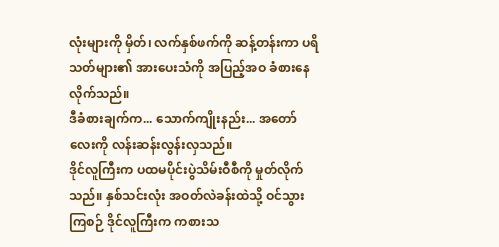လုံးများကို မှိတ်၊ လက်နှစ်ဖက်ကို ဆန့်တန်းကာ ပရိသတ်များ၏ အားပေးသံကို အပြည့်အဝ ခံစားနေလိုက်သည်။
ဒီခံစားချက်က... သောက်ကျိုးနည်း... အတော်လေးကို လန်းဆန်းလွန်းလှသည်။
ဒိုင်လူကြီးက ပထမပိုင်းပွဲသိမ်းဝီစီကို မှုတ်လိုက်သည်။ နှစ်သင်းလုံး အဝတ်လဲခန်းထဲသို့ ဝင်သွားကြစဉ် ဒိုင်လူကြီးက ကစားသ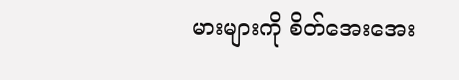မားများကို စိတ်အေးအေး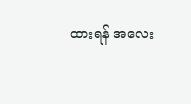ထားရန် အလေး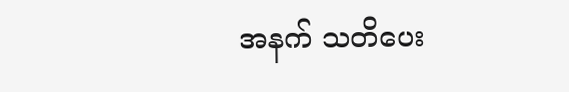အနက် သတိပေး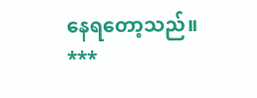နေရတော့သည်။
***